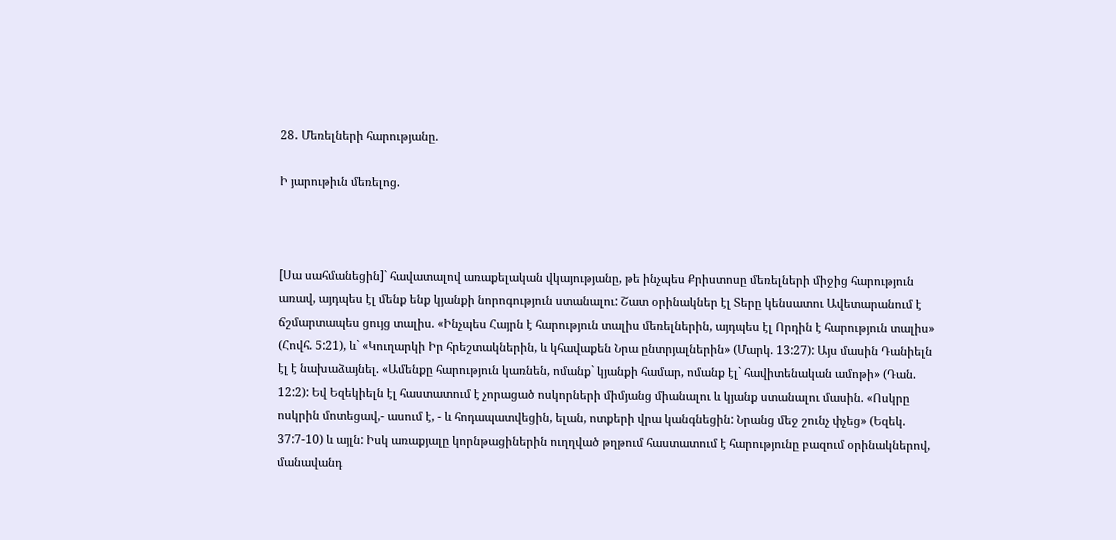28․ Մեռելների հարությանը.

Ի յարութիւն մեռելոց.



[Սա սահմանեցին]` հավատալով առաքելական վկայությանը, թե ինչպես Քրիստոսը մեռելների միջից հարություն առավ, այդպես էլ մենք ենք կյանքի նորոգություն ստանալու: Շատ օրինակներ էլ Տերը կենսատու Ավետարանում է ճշմարտապես ցույց տալիս. «Ինչպես Հայրն է հարություն տալիս մեռելներին, այդպես էլ Որդին է հարություն տալիս» (Հովհ. 5:21), և` «Կուղարկի Իր հրեշտակներին, և կհավաքեն Նրա ընտրյալներին» (Մարկ. 13:27): Այս մասին Դանիելն էլ է նախաձայնել. «Ամենքը հարություն կառնեն, ոմանք` կյանքի համար, ոմանք էլ` հավիտենական ամոթի» (Դան. 12:2): Եվ Եզեկիելն էլ հաստատում է չորացած ոսկորների միմյանց միանալու և կյանք ստանալու մասին. «Ոսկրը ոսկրին մոտեցավ,- ասում է, - և հոդապատվեցին, ելան, ոտքերի վրա կանգնեցին: Նրանց մեջ շունչ փչեց» (Եզեկ. 37:7-10) և այլն: Իսկ առաքյալը կորնթացիներին ուղղված թղթում հաստատում է հարությունը բազում օրինակներով, մանավանդ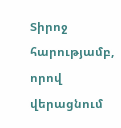Տիրոջ հարությամբ, որով վերացնում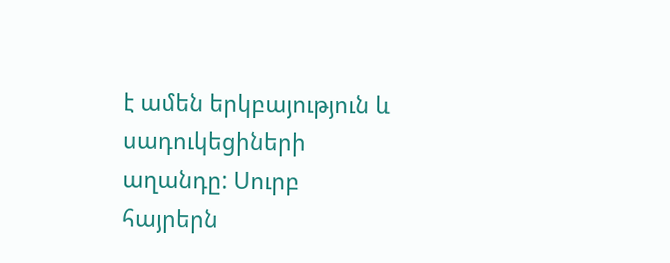է ամեն երկբայություն և սադուկեցիների աղանդը: Սուրբ հայրերն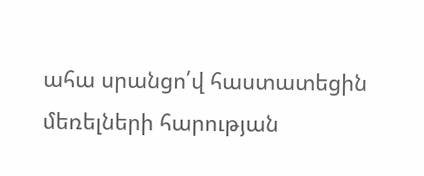ահա սրանցո՛վ հաստատեցին մեռելների հարության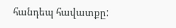հանդեպ հավատքը: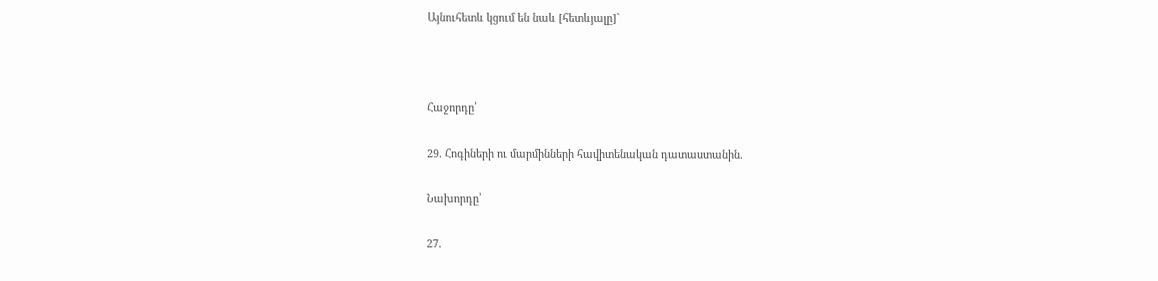Այնուհետև կցում են նաև [հետևյալը]`



Հաջորդը՝

29․ Հոգիների ու մարմինների հավիտենական դատաստանին.

Նախորդը՝

27․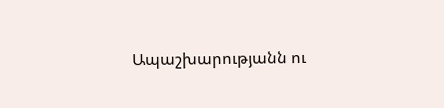Ապաշխարությանն ու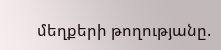մեղքերի թողությանը.